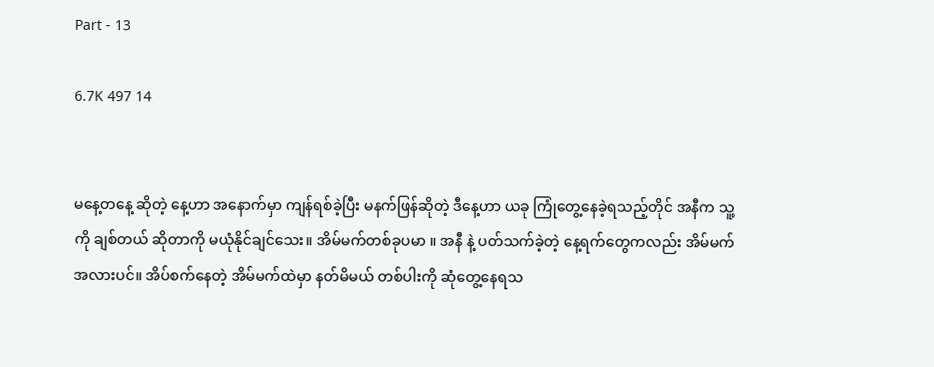Part - 13

6.7K 497 14


မနေ့တနေ့ ဆိုတဲ့ နေ့ဟာ အနောက်မှာ ကျန်ရစ်ခဲ့ပြီး မနက်ဖြန်ဆိုတဲ့ ဒီနေ့ဟာ ယခု ကြုံတွေ့နေခဲ့ရသည့်တိုင် အနီက သူ့ကို ချစ်တယ် ဆိုတာကို မယုံနိုင်ချင်သေး။ အိမ်မက်တစ်ခုပမာ ။ အနီ နဲ့ ပတ်သက်ခဲ့တဲ့ နေ့ရက်တွေကလည်း အိမ်မက်အလားပင်။ အိပ်စက်နေတဲ့ အိမ်မက်ထဲမှာ နတ်မိမယ် တစ်ပါးကို ဆုံတွေ့နေရသ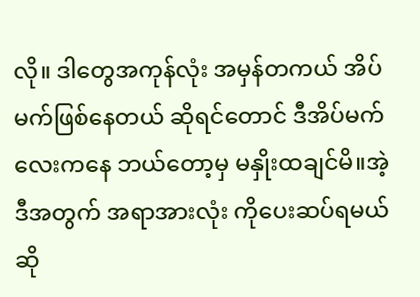လို။ ဒါတွေအကုန်လုံး အမှန်တကယ် အိပ်မက်ဖြစ်နေတယ် ဆိုရင်တောင် ဒီအိပ်မက်လေးကနေ ဘယ်တော့မှ မနှိုးထချင်မိ။အဲ့ဒီအတွက် အရာအားလုံး ကိုပေးဆပ်ရမယ်ဆို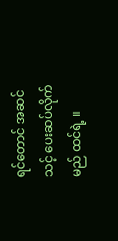ရင်တောင် အဆင်သင့် ပေးဆပ်လိုက်မည် ထင်ရဲ့ ။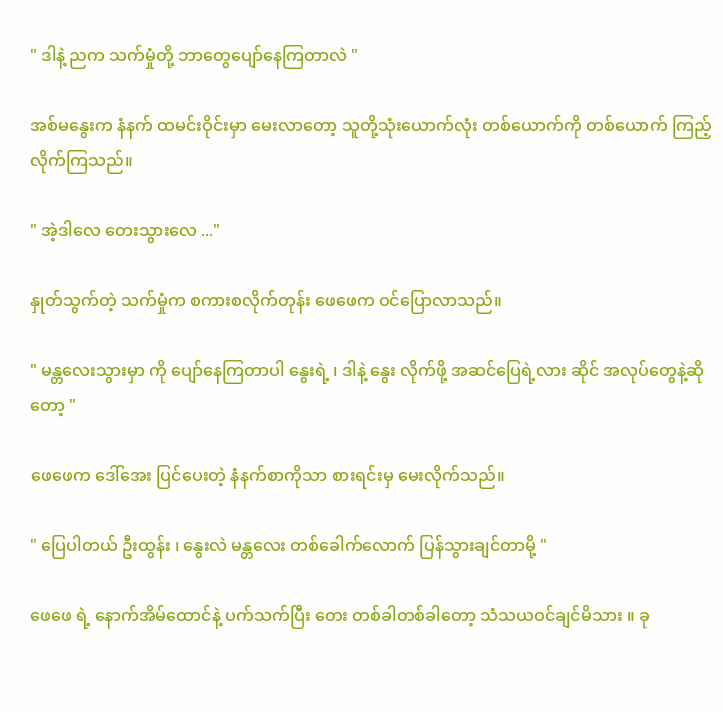" ဒါနဲ့ ညက သက်မှုံတို့ ဘာတွေပျော်နေကြတာလဲ "

အစ်မနွေးက နံနက် ထမင်းဝိုင်းမှာ မေးလာတော့ သူတို့သုံးယောက်လုံး တစ်ယောက်ကို တစ်ယောက် ကြည့်လိုက်ကြသည်။

" အဲ့ဒါလေ တေးသွားလေ ..."

နှုတ်သွက်တဲ့ သက်မှုံက စကားစလိုက်တုန်း ဖေဖေက ဝင်ပြောလာသည်။

" မန္တလေးသွားမှာ ကို ပျော်နေကြတာပါ နွေးရဲ့ ၊ ဒါနဲ့ နွေး လိုက်ဖို့ အဆင်ပြေရဲ့လား ဆိုင် အလုပ်တွေနဲ့ဆိုတော့ "

ဖေဖေက ဒေါ်အေး ပြင်ပေးတဲ့ နံနက်စာကိုသာ စားရင်းမှ မေးလိုက်သည်။

" ပြေပါတယ် ဦးထွန်း ၊ နွေးလဲ မန္တလေး တစ်ခေါက်လောက် ပြန်သွားချင်တာမို့ "

ဖေဖေ ရဲ့ နောက်အိမ်ထောင်နဲ့ ပက်သက်ပြီး တေး တစ်ခါတစ်ခါတော့ သံသယဝင်ချင်မိသား ။ ခု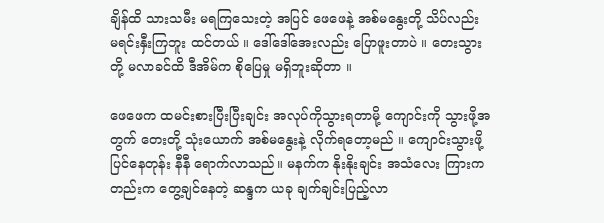ချိန်ထိ သားသမီး မရကြသေးတဲ့ အပြင် ဖေဖေနဲ့ အစ်မနွေးတို့ သိပ်လည်း မရင်းနှီးကြဘူး ထင်တယ် ။ ဒေါ်ဒေါ်အေးလည်း ပြောဖူးတာပဲ ။ တေးသွားတို့ မလာခင်ထိ ဒီအိမ်က စိုပြေမှု မရှိဘူးဆိုတာ ။

ဖေဖေက ထမင်းစားပြီးပြီးချင်း အလုပ်ကိုသွားရတာမို့ ကျောင်းကို သွားဖို့အတွက် တေးတို့ သုံးယောက် အစ်မနွေးနဲ့ လိုက်ရတော့မည် ။ ကျောင်းသွားဖို့ ပြင်နေတုန်း နီနီ ရောက်လာသည်။ မနက်က နိုးနိုးချင်း အသံလေး ကြားကတည်းက တွေ့ချင်နေတဲ့ ဆန္ဒက ယခု ချက်ချင်းပြည့်လာ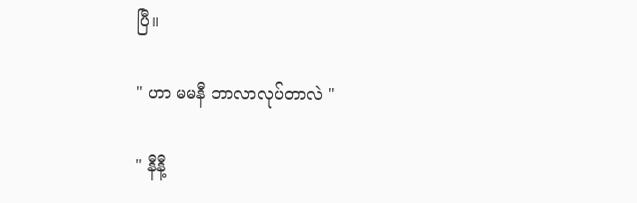ပြီ။

" ဟာ မမနီ ဘာလာလုပ်တာလဲ "

" နီနီ့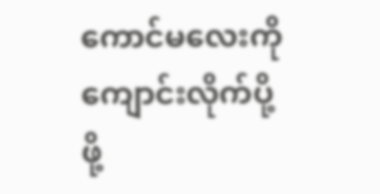ကောင်မလေးကို ကျောင်းလိုက်ပို့ဖို့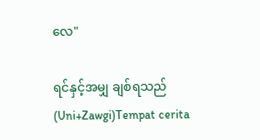လေ"

ရင်နှင့်အမျှ ချစ်ရသည် (Uni+Zawgi)Tempat cerita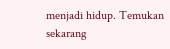menjadi hidup. Temukan sekarang